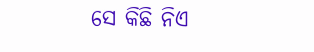ସେ କିଛି ନିଏ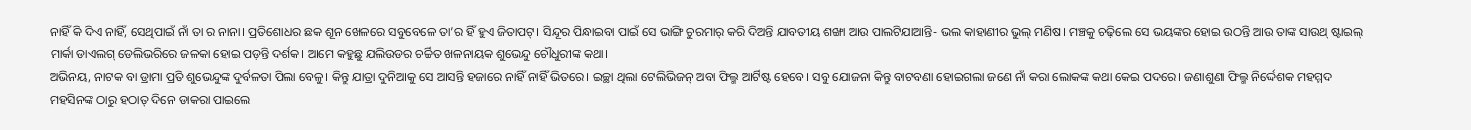ନାହିଁ କି ଦିଏ ନାହିଁ, ସେଥିପାଇଁ ନାଁ ତା ର ନାନା। ପ୍ରତିଶୋଧର ଛକ ଶୂନ ଖେଳରେ ସବୁବେଳେ ତା’ର ହିଁ ହୁଏ ଜିତାପଟ୍। ସିନ୍ଦୂର ପିନ୍ଧାଇବା ପାଇଁ ସେ ଭାଙ୍ଗି ଚୁରମାର୍ କରି ଦିଅନ୍ତି ଯାବତୀୟ ଶଙ୍ଖା ଆଉ ପାଲଟିଯାଆନ୍ତି- ଭଲ କାହାଣୀର ଭୁଲ୍ ମଣିଷ। ମଞ୍ଚକୁ ଚଢ଼ିଲେ ସେ ଭୟଙ୍କର ହୋଇ ଉଠନ୍ତି ଆଉ ତାଙ୍କ ସାଉଥ୍ ଷ୍ଟାଇଲ୍ ମାର୍କା ଡାଏଲଗ୍ ଡେଲିଭରିରେ ଜଳକା ହୋଇ ପଡ଼ନ୍ତି ଦର୍ଶକ। ଆମେ କହୁଛୁ ଯଲିଉଡର ଚର୍ଚ୍ଚିତ ଖଳନାୟକ ଶୁଭେନ୍ଦୁ ଚୌଧୁରୀଙ୍କ କଥା।
ଅଭିନୟ, ନାଟକ ବା ଡ୍ରାମା ପ୍ରତି ଶୁଭେନ୍ଦୁଙ୍କ ଦୁର୍ବଳତା ପିଲା ବେଳୁ। କିନ୍ତୁ ଯାତ୍ରା ଦୁନିଆକୁ ସେ ଆସନ୍ତି ହଜାରେ ନାହିଁ ନାହିଁ ଭିତରେ। ଇଚ୍ଛା ଥିଲା ଟେଲିଭିଜନ୍ ଅବା ଫିଲ୍ମ ଆର୍ଟିଷ୍ଟ ହେବେ। ସବୁ ଯୋଜନା କିନ୍ତୁ ବାଟବଣା ହୋଇଗଲା ଜଣେ ନାଁ କରା ଲୋକଙ୍କ କଥା କେଇ ପଦରେ। ଜଣାଶୁଣା ଫିଲ୍ମ ନିର୍ଦ୍ଦେଶକ ମହମ୍ମଦ ମହସିନଙ୍କ ଠାରୁ ହଠାତ୍ ଦିନେ ଡାକରା ପାଇଲେ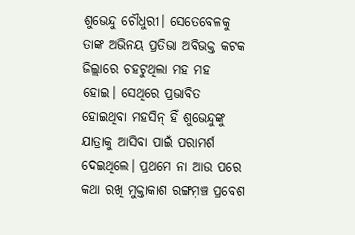ଶୁଭେନ୍ଦୁ ଚୌଧୁରୀ। ସେତେବେଳକୁ ତାଙ୍କ ଅଭିନୟ ପ୍ରତିଭା ଅବିଭକ୍ତ କଟକ ଜିଲ୍ଲାରେ ଚହଟୁଥିଲା ମହ ମହ ହୋଇ। ସେଥିରେ ପ୍ରଭାବିତ ହୋଇଥିବା ମହସିନ୍ ହିଁ ଶୁଭେନ୍ଦୁଙ୍କୁ ଯାତ୍ରାକୁ ଆସିବା ପାଇଁ ପରାମର୍ଶ ଦେଇଥିଲେ। ପ୍ରଥମେ ନା ଆଉ ପରେ କଥା ରଖି ମୁକ୍ତାକାଶ ରଙ୍ଗମ଼ଞ୍ଚ ପ୍ରବେଶ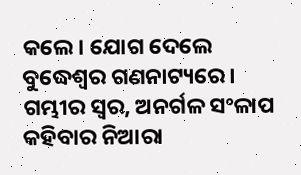କଲେ। ଯୋଗ ଦେଲେ ବୁଦ୍ଧେଶ୍ୱର ଗଣନାଟ୍ୟରେ। ଗମ୍ଭୀର ସ୍ୱର, ଅନର୍ଗଳ ସଂଳାପ କହିବାର ନିଆରା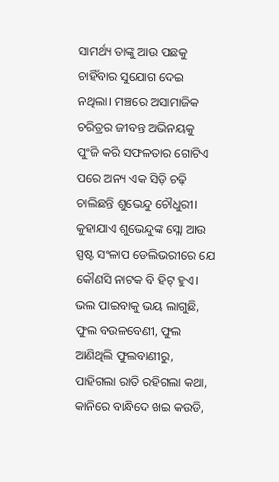ସାମର୍ଥ୍ୟ ତାଙ୍କୁ ଆଉ ପଛକୁ ଚାହିଁବାର ସୁଯୋଗ ଦେଇ ନଥିଲା। ମଞ୍ଚରେ ଅସାମାଜିକ ଚରିତ୍ରର ଜୀବନ୍ତ ଅଭିନୟକୁ ପୁଂଜି କରି ସଫଳତାର ଗୋଟିଏ ପରେ ଅନ୍ୟ ଏକ ସିଡ଼ି ଚଢ଼ି ଚାଲିଛନ୍ତି ଶୁଭେନ୍ଦୁ ଚୌଧୁରୀ।
କୁହାଯାଏ ଶୁଭେନ୍ଦୁଙ୍କ ସ୍ଲୋ ଆଉ ସ୍ପଷ୍ଟ ସଂଳାପ ଡେଲିଭରୀରେ ଯେ କୌଣସି ନାଟକ ବି ହିଟ୍ ହୁଏ। ଭଲ ପାଇବାକୁ ଭୟ ଲାଗୁଛି, ଫୁଲ ବଉଳବେଣୀ, ଫୁଲ ଆଣିଥିଲି ଫୁଲବାଣୀରୁ, ପାହିଗଲା ରାତି ରହିଗଲା କଥା, କାନିରେ ବାନ୍ଧିଦେ ଖଇ କଉଡି,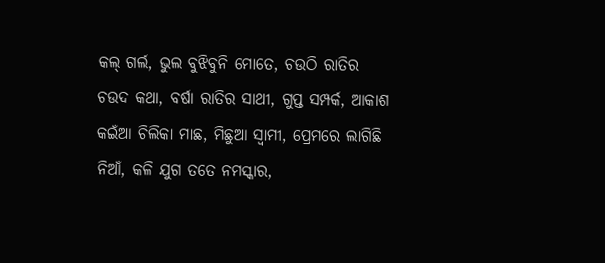କଲ୍ ଗର୍ଲ, ଭୁଲ ବୁଝିବୁନି ମୋତେ, ଚଉଠି ରାତିର ଚଉଦ କଥା, ବର୍ଷା ରାତିର ସାଥୀ, ଗୁପ୍ତ ସମ୍ପର୍କ, ଆକାଶ କଇଁଆ ଚିଲିକା ମାଛ, ମିଛୁଆ ସ୍ୱାମୀ, ପ୍ରେମରେ ଲାଗିଛି ନିଆଁ, କଳି ଯୁଗ ତତେ ନମସ୍କାର,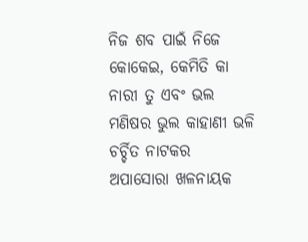ନିଜ ଶବ ପାଇଁ ନିଜେ କୋକେଇ, କେମିତି କା ନାରୀ ତୁ ଏବଂ ଭଲ ମଣିଷର ଭୁଲ କାହାଣୀ ଭଳି ଚର୍ଚ୍ଚିତ ନାଟକର ଅପାସୋରା ଖଳନାୟକ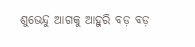ଶୁଭେନ୍ଦୁ ଆଗକୁ ଆହୁରି ବଡ଼ ବଡ଼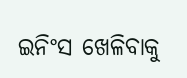ଇନିଂସ ଖେଳିବାକୁ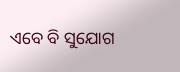ଏବେ ବି ସୁଯୋଗ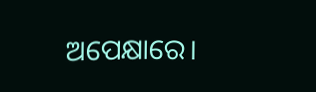ଅପେକ୍ଷାରେ।